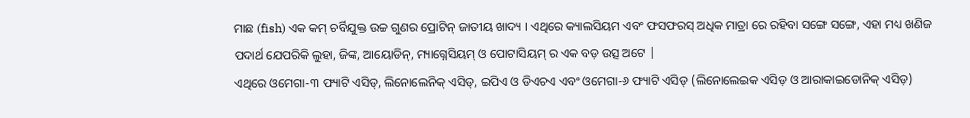ମାଛ (fish) ଏକ କମ୍ ଚର୍ବିଯୁକ୍ତ ଉଚ୍ଚ ଗୁଣର ପ୍ରୋଟିନ୍ ଜାତୀୟ ଖାଦ୍ୟ । ଏଥିରେ କ୍ୟାଲସିୟମ ଏବଂ ଫସଫରସ୍ ଅଧିକ ମାତ୍ରା ରେ ରହିବା ସଙ୍ଗେ ସଙ୍ଗେ, ଏହା ମଧ୍ୟ ଖଣିଜ ପଦାର୍ଥ ଯେପରିକି ଲୁହା, ଜିଙ୍କ, ଆୟୋଡିନ୍, ମ୍ୟାଗ୍ନେସିୟମ୍ ଓ ପୋଟାସିୟମ୍ ର ଏକ ବଡ଼ ଉତ୍ସ ଅଟେ |
ଏଥିରେ ଓମେଗା-୩ ଫ୍ୟାଟି ଏସିଡ୍, ଲିନୋଲେନିକ୍ ଏସିଡ୍, ଇପିଏ ଓ ଡିଏଚଏ ଏବଂ ଓମେଗା-୬ ଫ୍ୟାଟି ଏସିଡ୍ (ଲିନୋଲେଇକ ଏସିଡ଼ ଓ ଆରାକାଇଡୋନିକ୍ ଏସିଡ଼)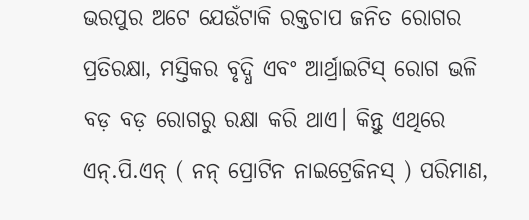ଭରପୁର ଅଟେ ଯେଉଁଟାକି ରକ୍ତଚାପ ଜନିତ ରୋଗର ପ୍ରତିରକ୍ଷା, ମସ୍ତିକର ବୃଦ୍ଧି ଏବଂ ଆର୍ଥ୍ରାଇଟିସ୍ ରୋଗ ଭଳି ବଡ଼ ବଡ଼ ରୋଗରୁ ରକ୍ଷା କରି ଥାଏ। କିନ୍ତୁ ଏଥିରେ ଏନ୍.ପି.ଏନ୍ ( ନନ୍ ପ୍ରୋଟିନ ନାଇଟ୍ରେଜିନସ୍ ) ପରିମାଣ,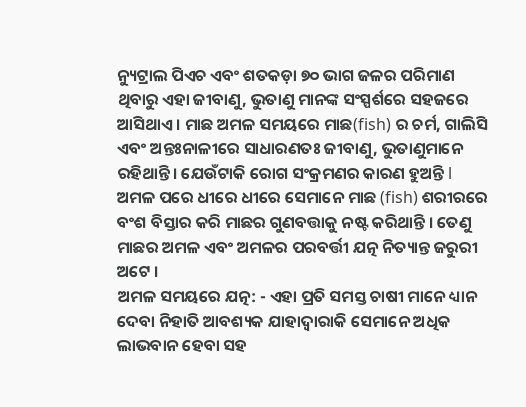ନ୍ୟୁଟ୍ରାଲ ପିଏଚ ଏବଂ ଶତକଡ଼ା ୭୦ ଭାଗ ଜଳର ପରିମାଣ ଥିବାରୁ ଏହା ଜୀବାଣୁ, ଭୁତାଣୁ ମାନଙ୍କ ସଂସ୍ପର୍ଶରେ ସହଜରେ ଆସିଥାଏ । ମାଛ ଅମଳ ସମୟରେ ମାଛ(fish) ର ଚର୍ମ, ଗାଲିସି ଏବଂ ଅନ୍ତଃନାଳୀରେ ସାଧାରଣତଃ ଜୀବାଣୁ, ଭୁତାଣୁମାନେ ରହିଥାନ୍ତି। ଯେଉଁଟାକି ରୋଗ ସଂକ୍ରମଣର କାରଣ ହୁଅନ୍ତି l
ଅମଳ ପରେ ଧୀରେ ଧୀରେ ସେମାନେ ମାଛ (fish) ଶରୀରରେ ବଂଶ ବିସ୍ତାର କରି ମାଛର ଗୁଣବତ୍ତାକୁ ନଷ୍ଟ କରିଥାନ୍ତି । ତେଣୁ ମାଛର ଅମଳ ଏବଂ ଅମଳର ପରବର୍ତ୍ତୀ ଯତ୍ନ ନିତ୍ୟାନ୍ତ ଜରୁରୀ ଅଟେ ।
ଅମଳ ସମୟରେ ଯତ୍ନ: - ଏହା ପ୍ରତି ସମସ୍ତ ଚାଷୀ ମାନେ ଧ୍ୟାନ ଦେବା ନିହାତି ଆବଶ୍ୟକ ଯାହାଦ୍ଵାରାକି ସେମାନେ ଅଧିକ ଲାଭବାନ ହେବା ସହ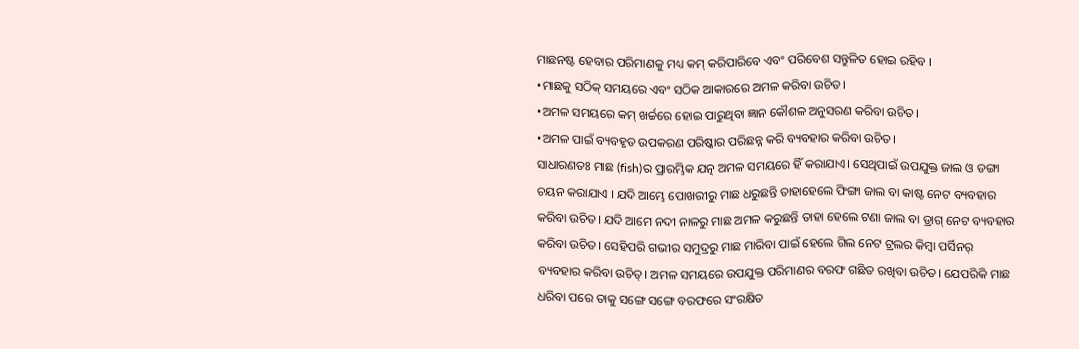ମାଛନଷ୍ଟ ହେବାର ପରିମାଣକୁ ମଧ୍ୟ କମ୍ କରିପାରିବେ ଏବଂ ପରିବେଶ ସନ୍ତୁଳିତ ହୋଇ ରହିବ ।
•ମାଛକୁ ସଠିକ୍ ସମୟରେ ଏବଂ ସଠିକ ଆକାରରେ ଅମଳ କରିବା ଉଚିତ।
•ଅମଳ ସମୟରେ କମ୍ ଖର୍ଚ୍ଚରେ ହୋଇ ପାରୁଥିବା ଜ୍ଞାନ କୌଶଳ ଅନୁସରଣ କରିବା ଉଚିତ।
•ଅମଳ ପାଇଁ ବ୍ୟବହୃତ ଉପକରଣ ପରିଷ୍କାର ପରିଛନ୍ନ କରି ବ୍ୟବହାର କରିବା ଉଚିତ।
ସାଧାରଣତଃ ମାଛ (fish)ର ପ୍ରାରମ୍ଭିକ ଯତ୍ନ ଅମଳ ସମୟରେ ହିଁ କରାଯାଏ। ସେଥିପାଇଁ ଉପଯୁକ୍ତ ଜାଲ ଓ ଡଙ୍ଗା ଚୟନ କରାଯାଏ । ଯଦି ଆମ୍ଭେ ପୋଖରୀରୁ ମାଛ ଧରୁଛନ୍ତି ତାହାହେଲେ ଫିଙ୍ଗା ଜାଲ ବା କାଷ୍ଟ ନେଟ ବ୍ୟବହାର କରିବା ଉଚିତ। ଯଦି ଆମେ ନଦୀ ନାଳରୁ ମାଛ ଅମଳ କରୁଛନ୍ତି ତାହା ହେଲେ ଟଣା ଜାଲ ବା ଡ୍ରାଗ୍ ନେଟ ବ୍ୟବହାର କରିବା ଉଚିତ। ସେହିପରି ଗଭୀର ସମୁଦ୍ରରୁ ମାଛ ମାରିବା ପାଇଁ ହେଲେ ଗିଲ ନେଟ ଟ୍ରଲର କିମ୍ବା ପର୍ସିନର୍ ବ୍ୟବହାର କରିବା ଉଚିତ୍। ଅମଳ ସମୟରେ ଉପଯୁକ୍ତ ପରିମାଣର ବରଫ ଗଛିତ ରଖିବା ଉଚିତ। ଯେପରିକି ମାଛ ଧରିବା ପରେ ତାକୁ ସଙ୍ଗେ ସଙ୍ଗେ ବରଫରେ ସଂରକ୍ଷିତ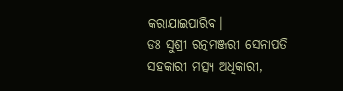କରାଯାଇପାରିବ।
ଡଃ ସୁଶ୍ରୀ ରତ୍ନମଞ୍ଜରୀ ସେନାପତି
ସହକାରୀ ମତ୍ସ୍ୟ ଅଧିକାରୀ,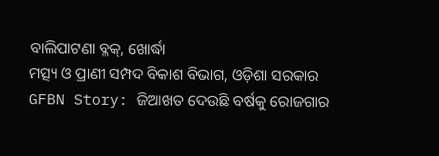ବାଲିପାଟଣା ବ୍ଳକ୍, ଖୋର୍ଦ୍ଧା
ମତ୍ସ୍ୟ ଓ ପ୍ରାଣୀ ସମ୍ପଦ ବିକାଶ ବିଭାଗ, ଓଡ଼ିଶା ସରକାର
GFBN Story: ଜିଆଖତ ଦେଉଛି ବର୍ଷକୁ ରୋଜଗାର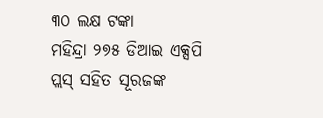୩୦ ଲକ୍ଷ ଟଙ୍କା
ମହିନ୍ଦ୍ରା ୨୭୫ ଡିଆଇ ଏକ୍ସପି ପ୍ଲସ୍ ସହିତ ସୂରଜଙ୍କ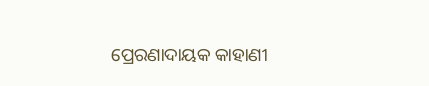ପ୍ରେରଣାଦାୟକ କାହାଣୀ